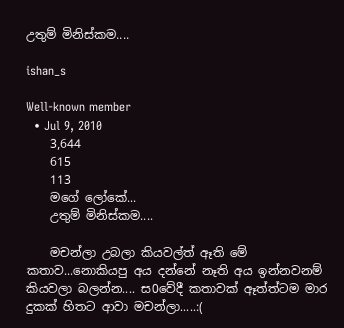උතුම් මිනිස්කම....

ishan_s

Well-known member
  • Jul 9, 2010
    3,644
    615
    113
    මගේ ලෝකේ...
    උතුම් මිනිස්කම....

    මචන්ලා උබලා කියවල්ත් ඈති මේ කතාව...නොකියපු අය දන්නේ නෑති අය ඉන්නවනම් කියවලා බලන්න.... ස0වේදී කතාවක් ඈත්ත්ටම මාර දුකක් හිතට ආවා මචන්ලා.....:(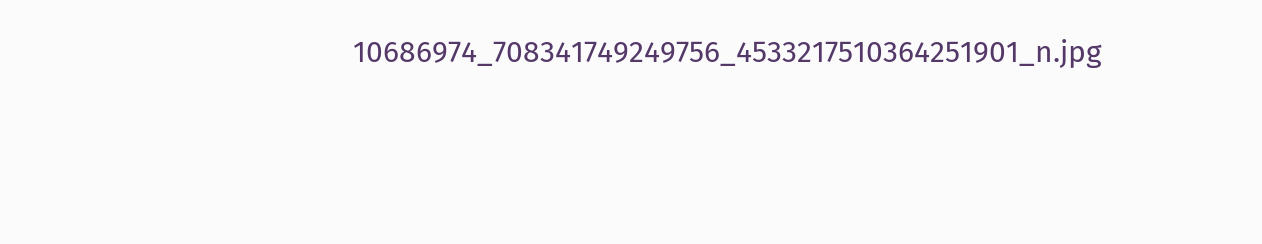10686974_708341749249756_4533217510364251901_n.jpg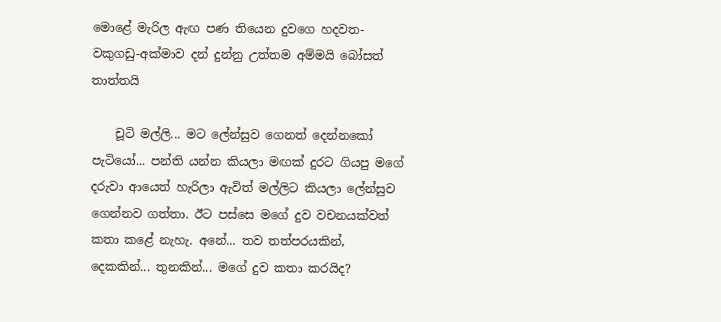මොළේ මැරිල ඇඟ පණ තියෙන දුවගෙ හදවත-වකුගඩු-අක්මාව දන් දුන්නු උත්තම අම්මයි බෝසත් තාත්තයි

    චූටි මල්ලි... මට ලේන්සුව ගෙනත් දෙන්නකෝ පැටියෝ... පන්ති යන්න කියලා මඟක් දුරට ගියපු මගේ දරුවා ආයෙත් හැරිලා ඇවිත් මල්ලිට කියලා ලේන්සුව ගෙන්නව ගත්තා. ඊට පස්සෙ මගේ දුව වචනයක්වත් කතා කළේ නැහැ. අනේ... තව තත්පරයකින්, දෙකකින්... තුනකින්... මගේ දුව කතා කරයිද?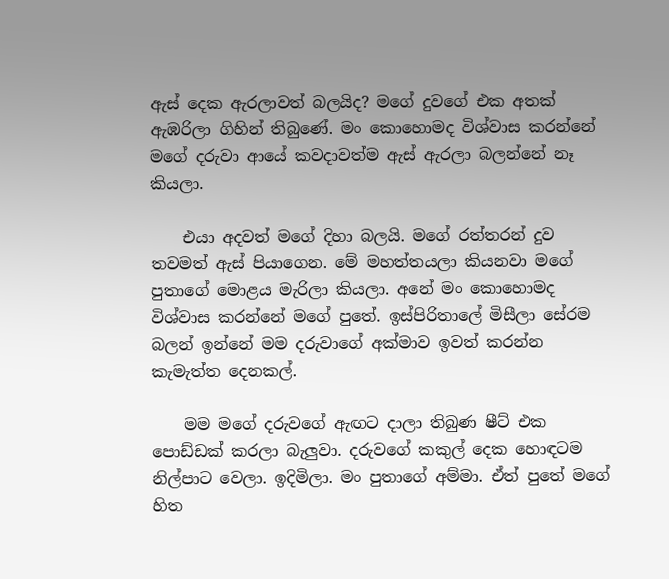ඇස් දෙක ඇරලාවත් බලයිද? මගේ දුවගේ එක අතක් ඇඹරිලා ගිහින් තිබුණේ. මං කොහොමද විශ්වාස කරන්නේ මගේ දරුවා ආයේ කවදාවත්ම ඇස් ඇරලා බලන්නේ නෑ කියලා.

    එයා අදවත් මගේ දිහා බලයි. මගේ රත්තරන් දුව තවමත් ඇස් පියාගෙන. මේ මහත්තයලා කියනවා මගේ පුතාගේ මොළය මැරිලා කියලා. අනේ මං කොහොමද විශ්වාස කරන්නේ මගේ පුතේ. ඉස්පිරිතාලේ මිසීලා සේරම බලන් ඉන්නේ මම දරුවාගේ අක්මාව ඉවත් කරන්න කැමැත්ත දෙනකල්.

    මම මගේ දරුවගේ ඇඟට දාලා තිබුණ ෂීට් එක පොඩ්ඩක් කරලා බැලුවා. දරුවගේ කකුල් දෙක හොඳටම නිල්පාට වෙලා. ඉදිමිලා. මං පුතාගේ අම්මා. ඒත් පුතේ මගේ හිත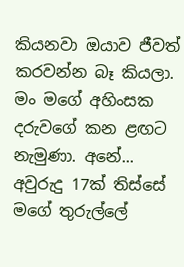කියනවා ඔයාව ජීවත් කරවන්න බෑ කියලා. මං මගේ අහිංසක දරුවගේ කන ළඟට නැමුණා. අනේ... අවුරුදු 17ක් තිස්සේ මගේ තුරුල්ලේ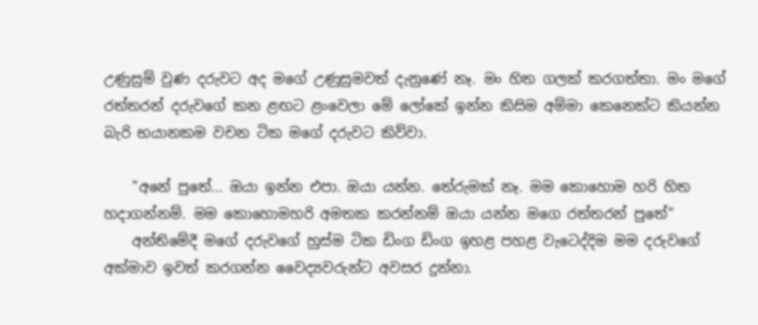උණුසුම් වුණ දරුවට අද මගේ උණුසුමවත් දැනුණේ නෑ. මං හිත ගලක් කරගත්තා. මං මගේ රත්තරන් දරුවගේ කන ළඟට ළංවෙලා මේ ලෝකේ ඉන්න කිසිම අම්මා කෙනෙක්ට කියන්න බැරි භයානකම වචන ටික මගේ දරුවට කිව්වා.

    "අනේ පුතේ... ඔයා ඉන්න එපා. ඔයා යන්න. තේරුමක් නෑ. මම කොහොම හරි හිත හදාගන්නම්. මම කොහොමහරි අමතක කරන්නම් ඔයා යන්න මගෙ රත්තරන් පුතේ"
    අන්තිමේදී මගේ දරුවගේ හුස්ම ටික ඩිංග ඩිංග ඉහළ පහළ වැටෙද්දිම මම දරුවගේ අක්මාව ඉවත් කරගන්න වෛද්‍යවරුන්ට අවසර දුන්නා.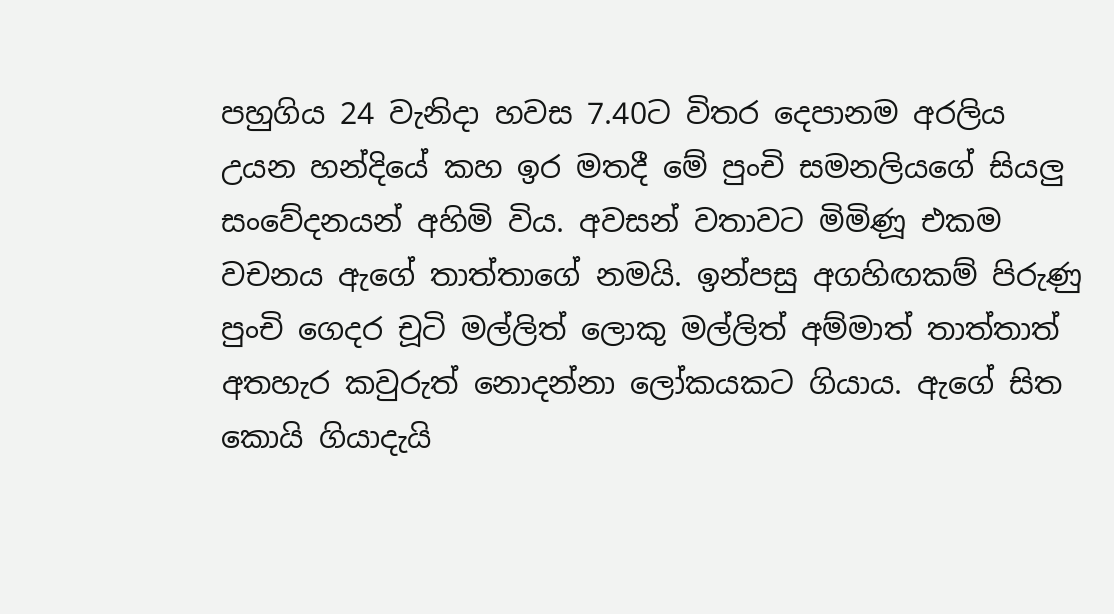පහුගිය 24 වැනිදා හවස 7.40ට විතර දෙපානම අරලිය උයන හන්දියේ කහ ඉර මතදී මේ පුංචි සමනලියගේ සියලු සංවේදනයන් අහිමි විය. අවසන් වතාවට මිමිණූ එකම වචනය ඇගේ තාත්තාගේ නමයි. ඉන්පසු අගහිඟකම් පිරුණු පුංචි ගෙදර චූටි මල්ලිත් ලොකු මල්ලිත් අම්මාත් තාත්තාත් අතහැර කවුරුත් නොදන්නා ලෝකයකට ගියාය. ඇගේ සිත කොයි ගියාදැයි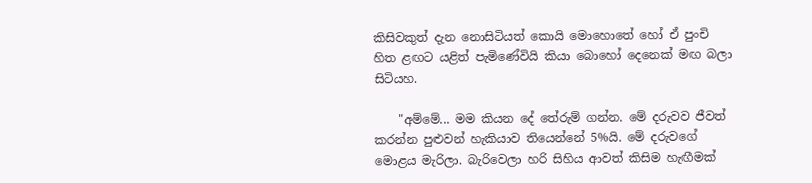කිසිවකුත් දැන නොසිටියත් කොයි මොහොතේ හෝ ඒ පුංචි හිත ළඟට යළිත් පැමිණේවියි කියා බොහෝ දෙනෙක් මඟ බලා සිටියහ.

    "අම්මේ... මම කියන දේ තේරුම් ගන්න. මේ දරුවව ජීවත් කරන්න පුළුවන් හැකියාව තියෙන්නේ 5%යි. මේ දරුවගේ මොළය මැරිලා. බැරිවෙලා හරි සිහිය ආවත් කිසිම හැඟීමක්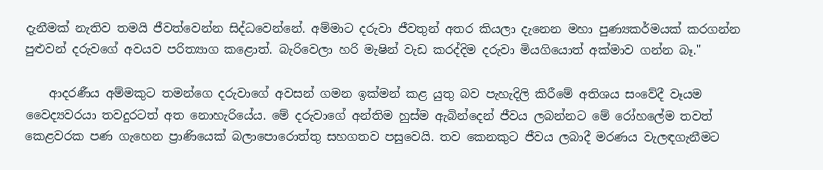දැනීමක් නැතිව තමයි ජීවත්වෙන්න සිද්ධවෙන්නේ. අම්මාට දරුවා ජීවතුන් අතර කියලා දැනෙන මහා පුණ්‍යකර්මයක් කරගන්න පුළුවන් දරුවගේ අවයව පරිත්‍යාග කළොත්. බැරිවෙලා හරි මැෂින් වැඩ කරද්දිම දරුවා මියගියොත් අක්මාව ගන්න බෑ."

    ආදරණීය අම්මකුට තමන්ගෙ දරුවාගේ අවසන් ගමන ඉක්මන් කළ යුතු බව පැහැදිලි කිරීමේ අතිශය සංවේදී වෑයම වෛද්‍යවරයා තවදුරටත් අත නොහැරියේය. මේ දරුවාගේ අන්තිම හුස්ම ඇබින්දෙන් ජීවය ලබන්නට මේ රෝහලේම තවත් කෙළවරක පණ ගැහෙන ප්‍රාණියෙක් බලාපොරොත්තු සහගතව පසුවෙයි. තව කෙනකුට ජීවය ලබාදී මරණය වැලඳගැනීමට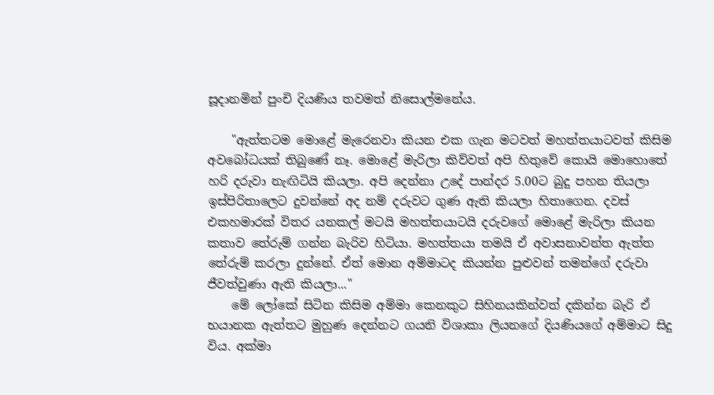සූදානමින් පුංචි දියණිය තවමත් නිසොල්මනේය.

    "ඇත්තටම මොළේ මැරෙනවා කියන එක ගැන මටවත් මහත්තයාටවත් කිසිම අවබෝධයක් තිබුණේ නෑ. මොළේ මැරිලා කිව්වත් අපි හිතුවේ කොයි මොහොතේ හරි දරුවා නැඟිටියි කියලා. අපි දෙන්නා උදේ පාන්දර 5.00ට බුදු පහන තියලා ඉස්පිරිතාලෙට දුවන්නේ අද නම් දරුවට ගුණ ඇති කියලා හිතාගෙන. දවස් එකහමාරක් විතර යනකල් මටයි මහත්තයාටයි දරුවගේ මොළේ මැරිලා කියන කතාව තේරුම් ගන්න බැරිව හිටියා. මහත්තයා තමයි ඒ අවාසනාවන්ත ඇත්ත තේරුම් කරලා දුන්නේ. ඒත් මොන අම්මාටද කියන්න පුළුවන් තමන්ගේ දරුවා ජීවත්වුණා ඇති කියලා..."
    මේ ලෝකේ සිටින කිසිම අම්මා කෙනකුට සිහිනයකින්වත් දකින්න බැරි ඒ භයානක ඇත්තට මුහුණ දෙන්නට ගයනි විශාකා ලියනගේ දියණියගේ අම්මාට සිදු විය. අක්මා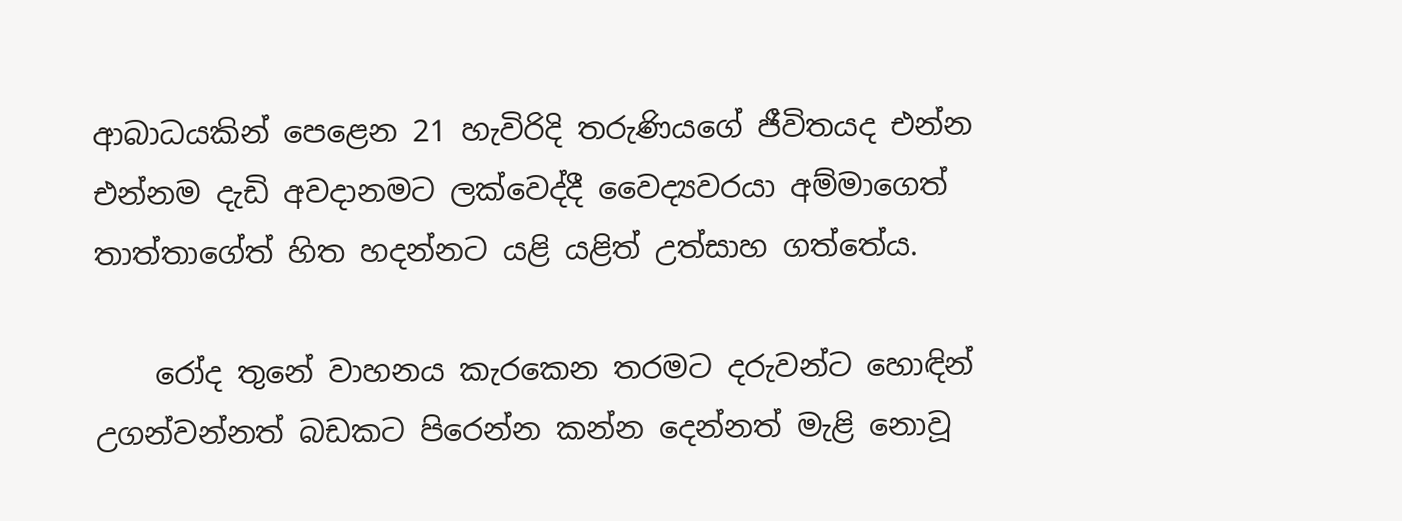ආබාධයකින් පෙළෙන 21 හැවිරිදි තරුණියගේ ජීවිතයද එන්න එන්නම දැඩි අවදානමට ලක්වෙද්දී වෛද්‍යවරයා අම්මාගෙත් තාත්තාගේත් හිත හදන්නට යළි යළිත් උත්සාහ ගත්තේය.

    රෝද තුනේ වාහනය කැරකෙන තරමට දරුවන්ට හොඳින් උගන්වන්නත් බඩකට පිරෙන්න කන්න දෙන්නත් මැළි නොවූ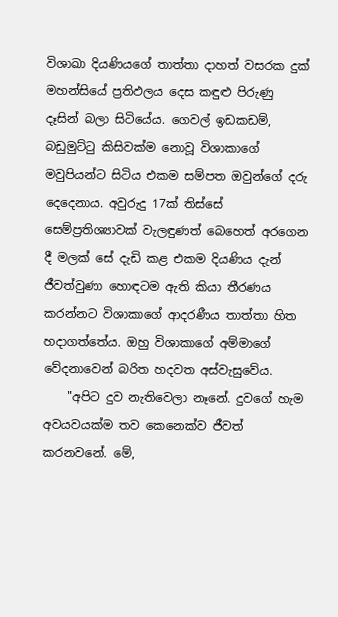විශාඛා දියණියගේ තාත්තා දාහත් වසරක දුක් මහන්සියේ ප්‍රතිඵලය දෙස කඳුළු පිරුණු දෑසින් බලා සිටියේය. ගෙවල් ඉඩකඩම්, බඩුමුට්ටු කිසිවක්ම නොවූ විශාකාගේ මවුපියන්ට සිටිය එකම සම්පත ඔවුන්ගේ දරු දෙදෙනාය. අවුරුදු 17ක් තිස්සේ සෙම්ප්‍රතිශ්‍යාවක් වැලඳුණත් බෙහෙත් අරගෙන දී මලක් සේ දැඩි කළ එකම දියණිය දැන් ජීවත්වුණා හොඳටම ඇති කියා තීරණය කරන්නට විශාකාගේ ආදරණීය තාත්තා හිත හදාගත්තේය. ඔහු විශාකාගේ අම්මාගේ වේදනාවෙන් බරිත හදවත අස්වැසුවේය.
    "අපිට දුව නැතිවෙලා නෑනේ. දුවගේ හැම අවයවයක්ම තව කෙනෙක්ව ජීවත් කරනවනේ. මේ,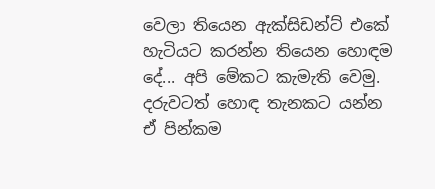වෙලා තියෙන ඇක්සිඩන්ට් එකේ හැටියට කරන්න තියෙන හොඳම දේ... අපි මේකට කැමැති වෙමු. දරුවටත් හොඳ තැනකට යන්න ඒ පින්කම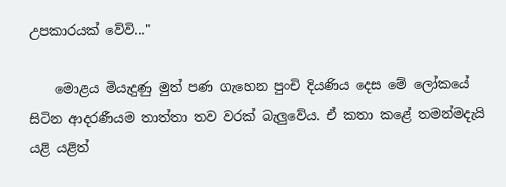උපකාරයක් වේවි..."

    මොළය මියැදුණු මුත් පණ ගැහෙන පුංචි දියණිය දෙස මේ ලෝකයේ සිටින ආදරණීයම තාත්තා තව වරක් බැලුවේය. ඒ කතා කළේ තමන්මදැයි යළි යළිත්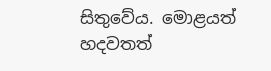සිතුවේය. මොළයත් හදවතත්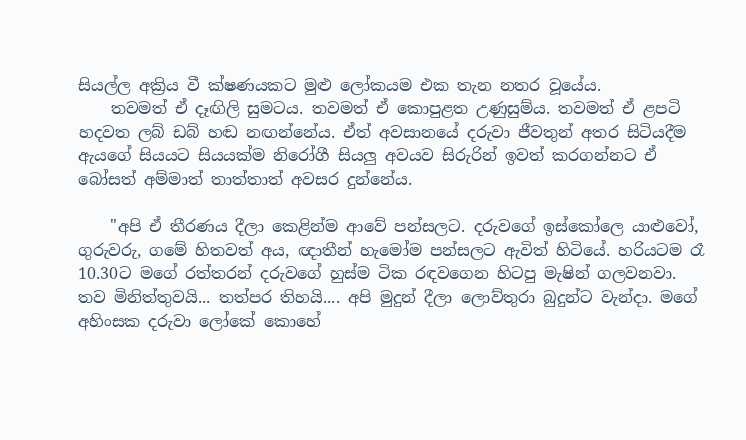සියල්ල අක්‍රිය වී ක්ෂණයකට මුළු ලෝකයම එක තැන නතර වූයේය.
    තවමත් ඒ දෑඟිලි සුමටය. තවමත් ඒ කොපුළත උණුසුම්ය. තවමත් ඒ ළපටි හදවත ලබ් ඩබ් හඬ නඟන්නේය. ඒත් අවසානයේ දරුවා ජීවතුන් අතර සිටියදීම ඇයගේ සියයට සියයක්ම නිරෝගී සියලු අවයව සිරුරින් ඉවත් කරගන්නට ඒ බෝසත් අම්මාත් තාත්තාත් අවසර දුන්නේය.

    "අපි ඒ තීරණය දීලා කෙළින්ම ආවේ පන්සලට. දරුවගේ ඉස්කෝලෙ යාළුවෝ, ගුරුවරු, ගමේ හිතවත් අය, ඥාතීන් හැමෝම පන්සලට ඇවිත් හිටියේ. හරියටම රෑ 10.30ට මගේ රත්තරන් දරුවගේ හුස්ම ටික රඳවගෙන හිටපු මැෂින් ගලවනවා. තව මිනිත්තුවයි... තත්පර තිහයි.... අපි මුදුන් දීලා ලොව්තුරා බුදුන්ට වැන්දා. මගේ අහිංසක දරුවා ලෝකේ කොහේ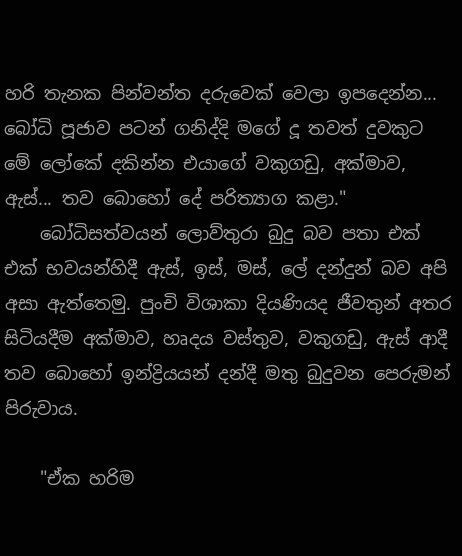හරි තැනක පින්වන්ත දරුවෙක් වෙලා ඉපදෙන්න... බෝධි පූජාව පටන් ගනිද්දි මගේ දූ තවත් දුවකුට මේ ලෝකේ දකින්න එයාගේ වකුගඩු, අක්මාව, ඇස්... තව බොහෝ දේ පරිත්‍යාග කළා."
    බෝධිසත්වයන් ලොව්තුරා බුදු බව පතා එක් එක් භවයන්හිදී ඇස්, ඉස්, මස්, ලේ දන්දුන් බව අපි අසා ඇත්තෙමු. පුංචි විශාකා දියණියද ජීවතුන් අතර සිටියදීම අක්මාව, හෘදය වස්තුව, වකුගඩු, ඇස් ආදී තව බොහෝ ඉන්ද්‍රියයන් දන්දී මතු බුදුවන පෙරුමන් පිරුවාය.

    "ඒක හරිම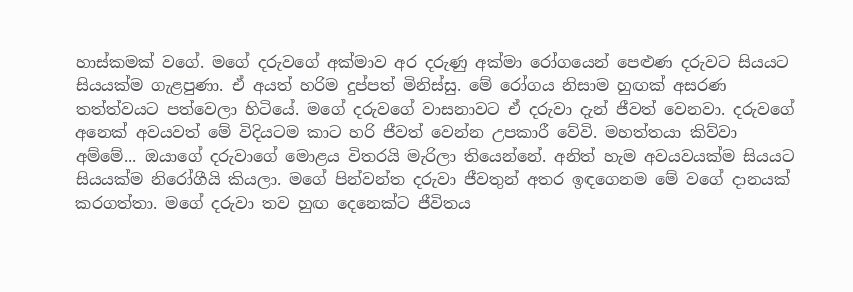හාස්කමක් වගේ. මගේ දරුවගේ අක්මාව අර දරුණු අක්මා රෝගයෙන් පෙළුණ දරුවට සියයට සියයක්ම ගැළපුණා. ඒ අයත් හරිම දුප්පත් මිනිස්සු. මේ රෝගය නිසාම හුඟක් අසරණ තත්ත්වයට පත්වෙලා හිටියේ. මගේ දරුවගේ වාසනාවට ඒ දරුවා දැන් ජීවත් වෙනවා. දරුවගේ අනෙක් අවයවත් මේ විදියටම කාට හරි ජීවත් වෙන්න උපකාරී වේවි. මහත්තයා කිව්වා අම්මේ... ඔයාගේ දරුවාගේ මොළය විතරයි මැරිලා තියෙන්නේ. අනිත් හැම අවයවයක්ම සියයට සියයක්ම නිරෝගීයි කියලා. මගේ පින්වන්ත දරුවා ජීවතුන් අතර ඉඳගෙනම මේ වගේ දානයක් කරගත්තා. මගේ දරුවා තව හුඟ දෙනෙක්ට ජීවිතය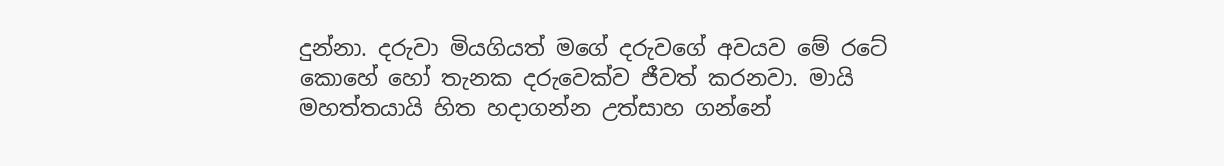දුන්නා. දරුවා මියගියත් මගේ දරුවගේ අවයව මේ රටේ කොහේ හෝ තැනක දරුවෙක්ව ජීවත් කරනවා. මායි මහත්තයායි හිත හදාගන්න උත්සාහ ගන්නේ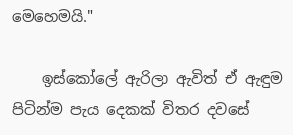මෙහෙමයි."

    ඉස්කෝලේ ඇරිලා ඇවිත් ඒ ඇඳුම පිටින්ම පැය දෙකක් විතර දවසේ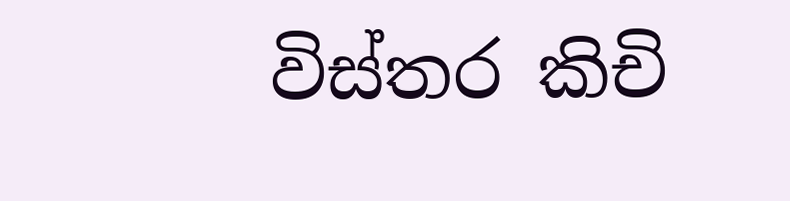විස්තර කිචි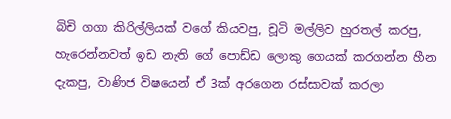බිචි ගගා කිරිල්ලියක් වගේ කියවපු, චූටි මල්ලිව හුරතල් කරපු, හැරෙන්නවත් ඉඩ නැති ගේ පොඩ්ඩ ලොකු ගෙයක් කරගන්න හීන දැකපු, වාණිජ විෂයෙන් ඒ 3ක් අරගෙන රස්සාවක් කරලා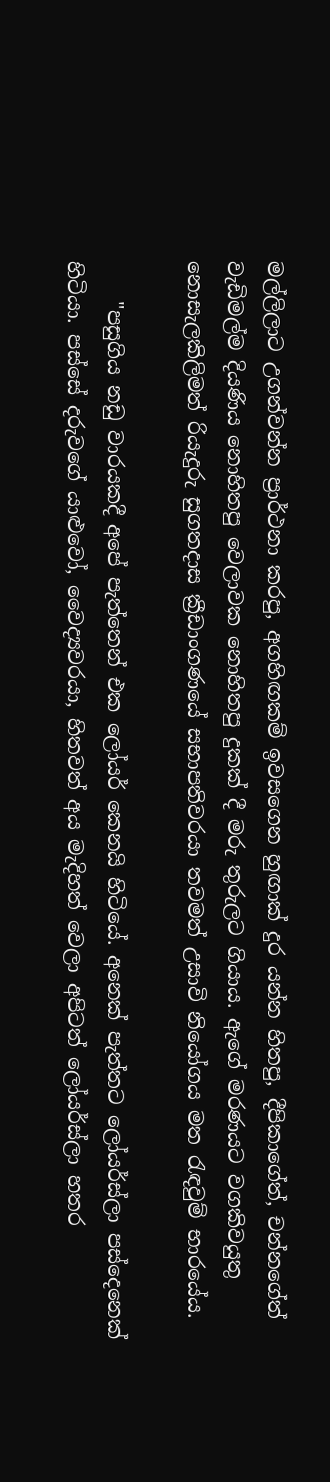මල්ලිලාට උගන්වන්න ප්‍රාර්ථනා කරපු, අගහිඟකම් ඉවසගෙන හුඟාක් දුර යන්න හිතපු, දීපිකාගේත්, චන්නගේත් වැඩිමල්ම දියණිය නොහිතපු වෙලාවක නොහිතපු දුකක් දී මරු තුරුලට ගියාය. ඇගේ මරණයට වගකිවයුතු නොසැලකිලිමත් රියැදුරු සුගතදාස ක්‍රීඩාංගණයේ සභාපතිවරයා තවමත් උසාවි නියෝගය මත රැඳවුම් භාරයේය.

    "පසුගිය නඩු වාරයකදී අපේ පැත්තෙන් එක ලෝයර් කෙනයි හිටියේ. අනෙක් පැත්තට ලෝයර්ස්ලා පස්දෙනෙක් හිටියා. පස්සේ දරුවගේ යාළුවෝ, වෛද්‍යවරයා, හිතවත් අය මැදිහත් වෙලා අපිටත් ලෝයර්ස්ලා හතර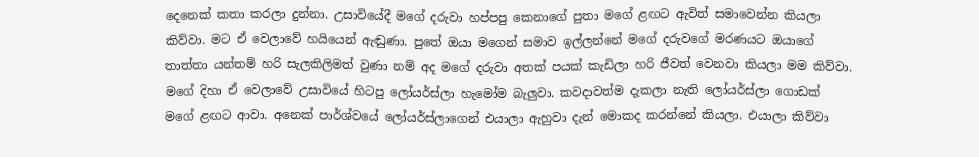දෙනෙක් කතා කරලා දුන්නා. උසාවියේදී මගේ දරුවා හප්පපු කෙනාගේ පුතා මගේ ළඟට ඇවිත් සමාවෙන්න කියලා කිව්වා. මට ඒ වෙලාවේ හයියෙන් ඇඬුණා. පුතේ ඔයා මගෙන් සමාව ඉල්ලන්නේ මගේ දරුවගේ මරණයට ඔයාගේ තාත්තා යන්තම් හරි සැලකිලිමත් වුණා නම් අද මගේ දරුවා අතක් පයක් කැඩිලා හරි ජීවත් වෙනවා කියලා මම කිව්වා. මගේ දිහා ඒ වෙලාවේ උසාවියේ හිටපු ලෝයර්ස්ලා හැමෝම බැලුවා. කවදාවත්ම දැකලා නැති ලෝයර්ස්ලා ගොඩක් මගේ ළඟට ආවා. අනෙක් පාර්ශ්වයේ ලෝයර්ස්ලාගෙන් එයාලා ඇහුවා දැන් මොකද කරන්නේ කියලා. එයාලා කිව්වා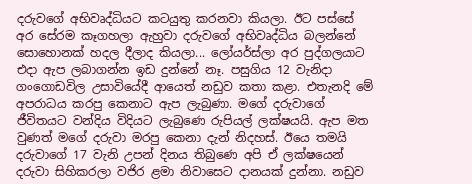දරුවගේ අභිවෘද්ධියට කටයුතු කරනවා කියලා. ඊට පස්සේ අර සේරම කෑගහලා ඇහුවා දරුවගේ අභිවෘද්ධිය බලන්නේ සොහොනක් හදල දීලාද කියලා... ලෝයර්ස්ලා අර පුද්ගලයාට එදා ඇප ලබාගන්න ඉඩ දුන්නේ නෑ. පසුගිය 12 වැනිදා ගංගොඩවිල උසාවියේදී ආයෙත් නඩුව කතා කළා. එතැනදි මේ අපරාධය කරපු කෙනාට ඇප ලැබුණා. මගේ දරුවාගේ ජීවිතයට වන්දිය විදියට ලැබුණෙ රුපියල් ලක්ෂයයි. ඇප මත වුණත් මගේ දරුවා මරපු කෙනා දැන් නිදහස්. ඊයෙ තමයි දරුවාගේ 17 වැනි උපන් දිනය තිබුණෙ අපි ඒ ලක්ෂයෙන් දරුවා සිහිකරලා වජිර ළමා නිවාසෙට දානයක් දුන්නා. නඩුව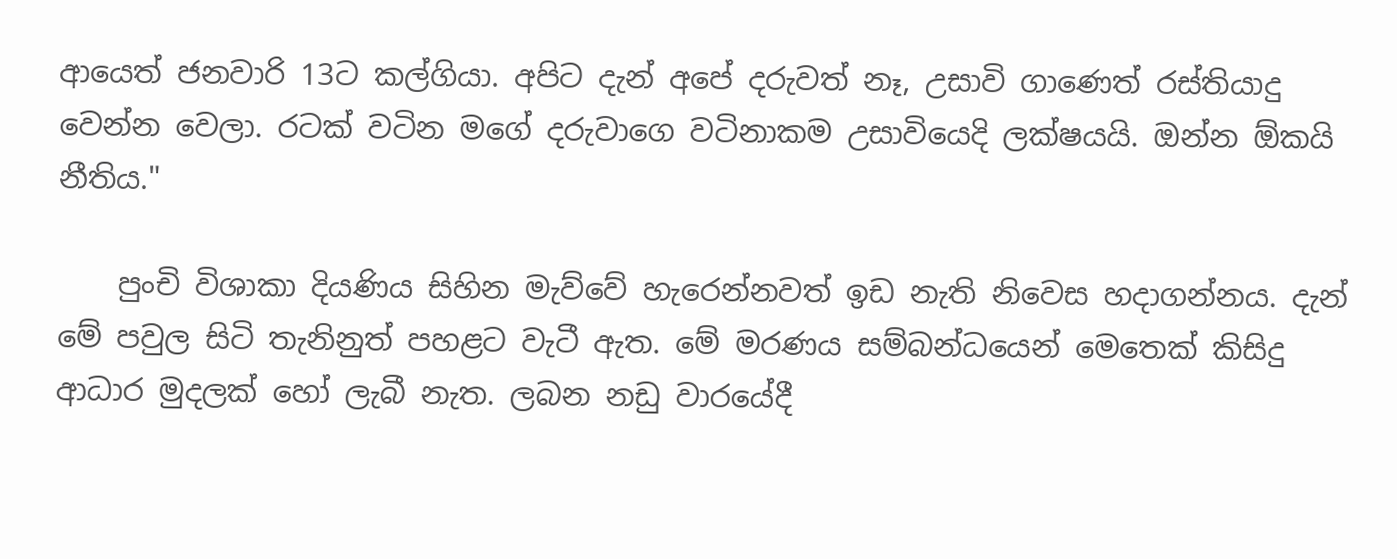ආයෙත් ජනවාරි 13ට කල්ගියා. අපිට දැන් අපේ දරුවත් නෑ, උසාවි ගාණෙත් රස්තියාදු වෙන්න වෙලා. රටක් වටින මගේ දරුවාගෙ වටිනාකම උසාවියෙදි ලක්ෂයයි. ඔන්න ඕකයි නීතිය."

    පුංචි විශාකා දියණිය සිහින මැව්වේ හැරෙන්නවත් ඉඩ නැති නිවෙස හදාගන්නය. දැන් මේ පවුල සිටි තැනිනුත් පහළට වැටී ඇත. මේ මරණය සම්බන්ධයෙන් මෙතෙක් කිසිදු ආධාර මුදලක් හෝ ලැබී නැත. ලබන නඩු වාරයේදී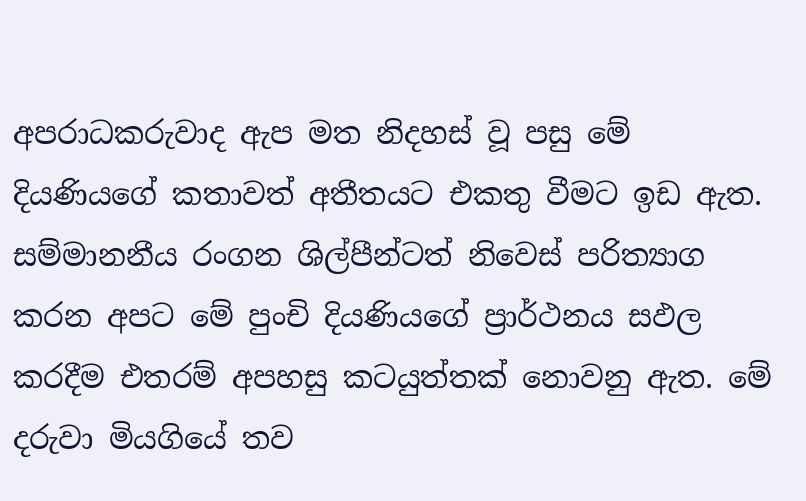අපරාධකරුවාද ඇප මත නිදහස් වූ පසු මේ දියණියගේ කතාවත් අතීතයට එකතු වීමට ඉඩ ඇත. සම්මානනීය රංගන ශිල්පීන්ටත් නිවෙස් පරිත්‍යාග කරන අපට මේ පුංචි දියණියගේ ප්‍රාර්ථනය සඵල කරදීම එතරම් අපහසු කටයුත්තක් නොවනු ඇත. මේ දරුවා මියගියේ තව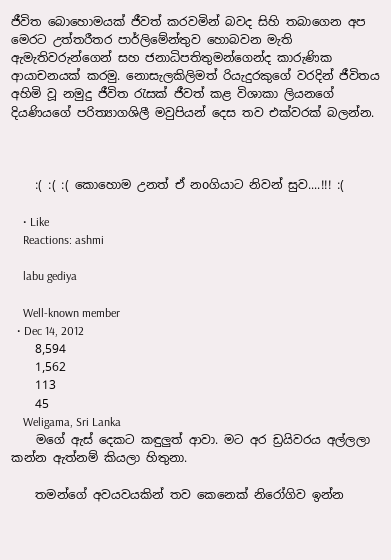ජීවිත බොහොමයක් ජීවත් කරවමින් බවද සිහි තබාගෙන අප මෙරට උත්තරීතර පාර්ලිමේන්තුව හොබවන මැති ඇමැතිවරුන්ගෙන් සහ ජනාධිපතිතුමන්ගෙන්ද කාරුණික ආයාචනයක් කරමු. නොසැලකිලිමත් රියැදුරකුගේ වරදින් ජීවිතය අහිමි වූ නමුදු ජීවිත රැසක් ජීවත් කළ විශාකා ලියනගේ දියණියගේ පරිත්‍යාගශිලී මවුපියන් දෙස තව එක්වරක් බලන්න.



    :( :( :( කොහොම උනත් ඒ නoගියාට නිවන් සුව....!!! :(

    • Like
    Reactions: ashmi

    labu gediya

    Well-known member
  • Dec 14, 2012
    8,594
    1,562
    113
    45
    Weligama, Sri Lanka
    මගේ ඇස් දෙකට කඳුලුත් ආවා. මට අර ඩ්‍රයිවරය අල්ලලා කන්න ඇත්නම් කියලා හිතුනා.

    තමන්ගේ අවයවයකින් තව කෙනෙක් නිරෝගිව ඉන්න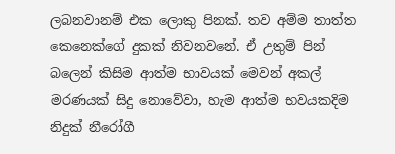ලබනවානම් එක ලොකු පිනක්. තව අම්ම තාත්ත කෙනෙක්ගේ දුකක් නිවනවනේ. ඒ උතුම් පින් බලෙන් කිසිම ආත්ම භාවයක් මෙවන් අකල් මරණයක් සිදු නොවේවා, හැම ආත්ම භවයකදිම නිදුක් නීරෝගී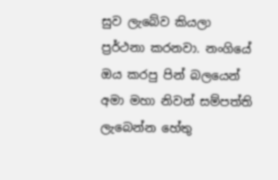සුව ලැබේව කියලා ප්‍රර්ථනා කරනවා. නංගියේ ඔය කරපු පින් බලයෙන් අමා මහා නිවන් සම්පත්ති ලැබෙන්න හේතු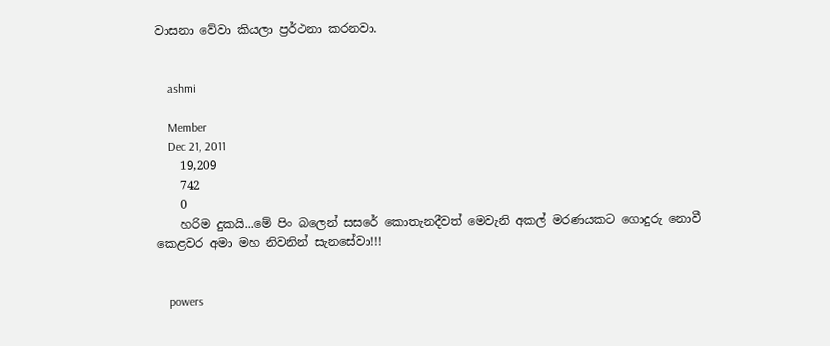වාසනා වේවා කියලා ප්‍රර්ථනා කරනවා.


    ashmi

    Member
    Dec 21, 2011
    19,209
    742
    0
    හරිම දුකයි...මේ පිං බලෙන් සසරේ කොතැනදීවත් මෙවැනි අකල් මරණයකට ගොදුරු නොවී කෙළවර අමා මහ නිවනින් සැනසේවා!!!


    powers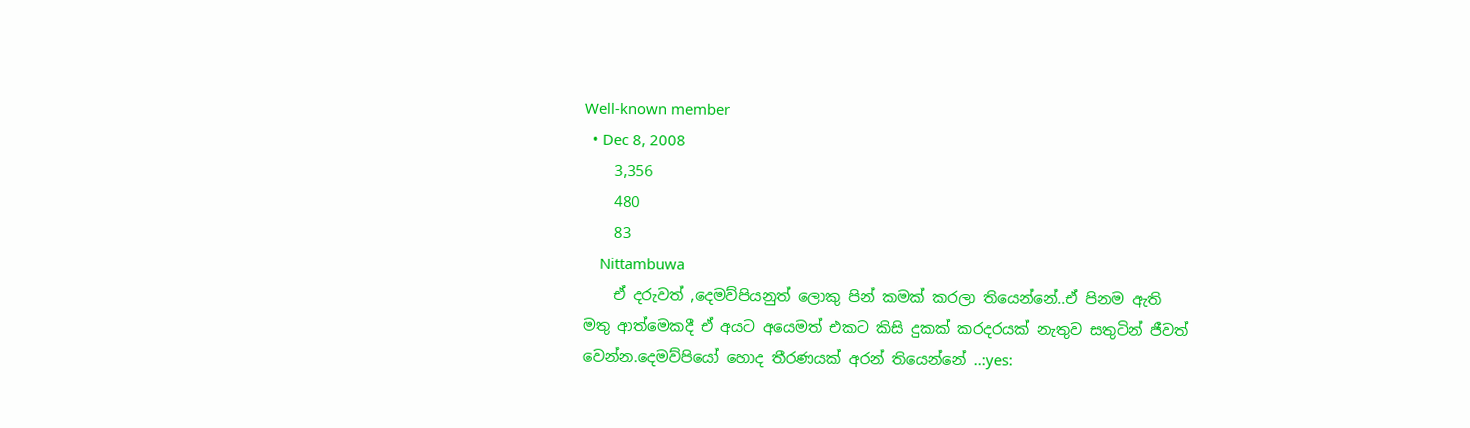Well-known member
  • Dec 8, 2008
    3,356
    480
    83
    Nittambuwa
    ඒ දරුවත් ,දෙමව්පියනුත් ලොකු පින් කමක් කරලා තියෙන්නේ..ඒ පිනම ඇති මතු ආත්මෙකදී ඒ අයට අයෙමත් එකට කිසි දුකක් කරදරයක් නැතුව සතුටින් ජීවත් වෙන්න.දෙමව්පියෝ හොද තීරණයක් අරන් තියෙන්නේ ..:yes: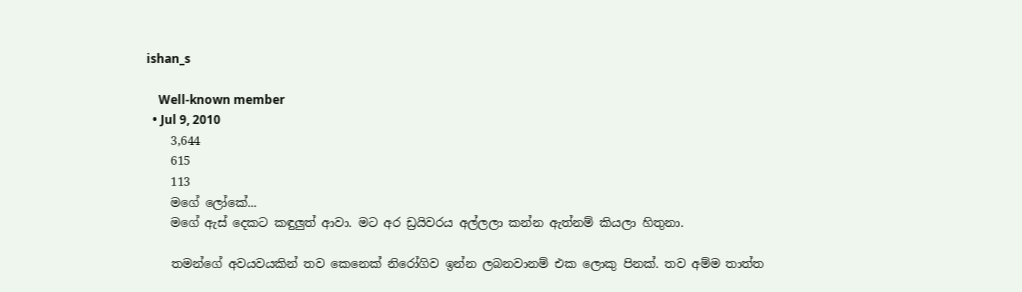ishan_s

    Well-known member
  • Jul 9, 2010
    3,644
    615
    113
    මගේ ලෝකේ...
    මගේ ඇස් දෙකට කඳුලුත් ආවා. මට අර ඩ්‍රයිවරය අල්ලලා කන්න ඇත්නම් කියලා හිතුනා.

    තමන්ගේ අවයවයකින් තව කෙනෙක් නිරෝගිව ඉන්න ලබනවානම් එක ලොකු පිනක්. තව අම්ම තාත්ත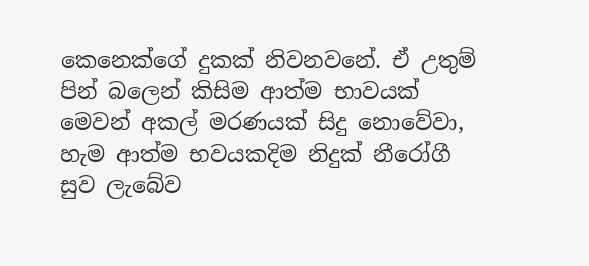කෙනෙක්ගේ දුකක් නිවනවනේ. ඒ උතුම් පින් බලෙන් කිසිම ආත්ම භාවයක් මෙවන් අකල් මරණයක් සිදු නොවේවා, හැම ආත්ම භවයකදිම නිදුක් නීරෝගී සුව ලැබේව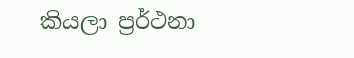කියලා ප්‍රර්ථනා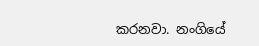කරනවා. නංගියේ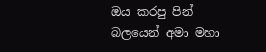ඔය කරපු පින් බලයෙන් අමා මහා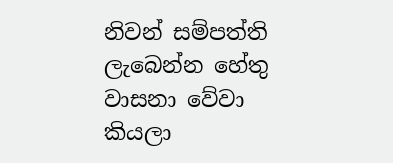නිවන් සම්පත්ති ලැබෙන්න හේතු වාසනා වේවා කියලා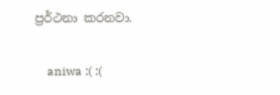ප්‍රර්ථනා කරනවා.

    aniwa :( :(